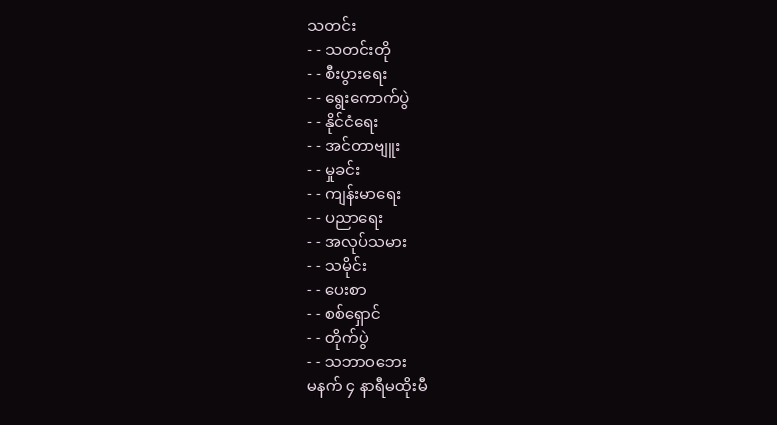သတင်း
- - သတင်းတို
- - စီးပွားရေး
- - ရွေးကောက်ပွဲ
- - နိုင်ငံရေး
- - အင်တာဗျူး
- - မှုခင်း
- - ကျန်းမာရေး
- - ပညာရေး
- - အလုပ်သမား
- - သမိုင်း
- - ပေးစာ
- - စစ်ရှောင်
- - တိုက်ပွဲ
- - သဘာဝဘေး
မနက် ၄ နာရီမထိုးမီ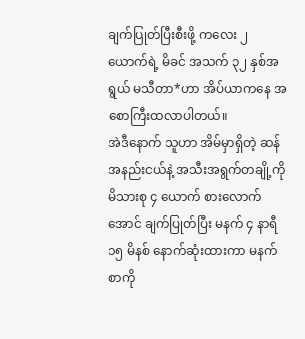ချက်ပြုတ်ပြီးစီးဖို့ ကလေး ၂ ယောက်ရဲ့ မိခင် အသက် ၃၂ နှစ်အရွယ် မသီတာ*ဟာ အိပ်ယာကနေ အစောကြီးထလာပါတယ်။
အဲဒီနောက် သူဟာ အိမ်မှာရှိတဲ့ ဆန်အနည်းငယ်နဲ့ အသီးအရွက်တချို့ကို မိသားစု ၄ ယောက် စားလောက်အောင် ချက်ပြုတ်ပြီး မနက် ၄ နာရီ ၁၅ မိနစ် နောက်ဆုံးထားကာ မနက်စာကို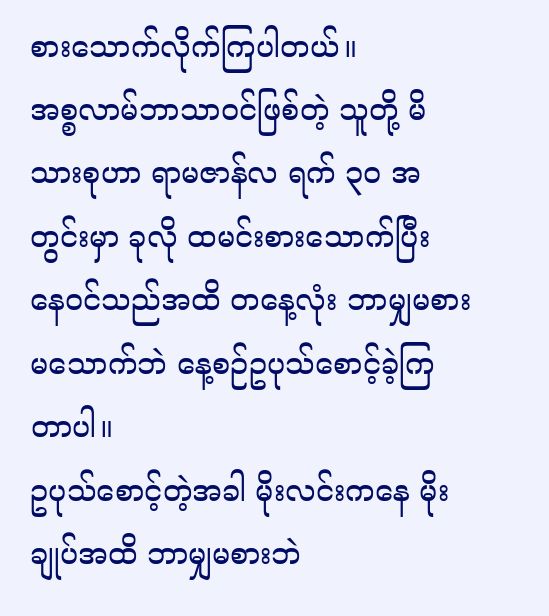စားသောက်လိုက်ကြပါတယ်။
အစ္စလာမ်ဘာသာဝင်ဖြစ်တဲ့ သူတို့ မိသားစုဟာ ရာမဇာန်လ ရက် ၃၀ အတွင်းမှာ ခုလို ထမင်းစားသောက်ပြီး နေဝင်သည်အထိ တနေ့လုံး ဘာမျှမစားမသောက်ဘဲ နေ့စဉ်ဥပုသ်စောင့်ခဲ့ကြတာပါ။
ဥပုသ်စောင့်တဲ့အခါ မိုးလင်းကနေ မိုးချုပ်အထိ ဘာမျှမစားဘဲ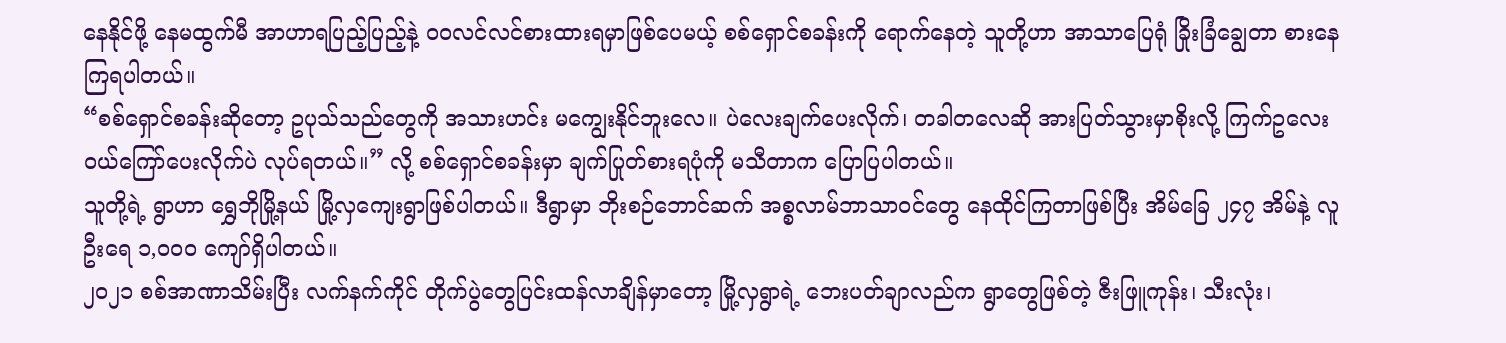နေနိုင်ဖို့ နေမထွက်မီ အာဟာရပြည့်ပြည့်နဲ့ ဝဝလင်လင်စားထားရမှာဖြစ်ပေမယ့် စစ်ရှောင်စခန်းကို ရောက်နေတဲ့ သူတို့ဟာ အာသာပြေရုံ ခြိုးခြံချွေတာ စားနေကြရပါတယ်။
“စစ်ရှောင်စခန်းဆိုတော့ ဥပုသ်သည်တွေကို အသားဟင်း မကျွေးနိုင်ဘူးလေ။ ပဲလေးချက်ပေးလိုက်၊ တခါတလေဆို အားပြတ်သွားမှာစိုးလို့ ကြက်ဥလေးဝယ်ကြော်ပေးလိုက်ပဲ လုပ်ရတယ်။” လို့ စစ်ရှောင်စခန်းမှာ ချက်ပြုတ်စားရပုံကို မသီတာက ပြောပြပါတယ်။
သူတို့ရဲ့ ရွာဟာ ရွှေဘိုမြို့နယ် မြို့လှကျေးရွာဖြစ်ပါတယ်။ ဒီရွာမှာ ဘိုးစဉ်ဘောင်ဆက် အစ္စလာမ်ဘာသာဝင်တွေ နေထိုင်ကြတာဖြစ်ပြီး အိမ်ခြေ ၂၄၇ အိမ်နဲ့ လူဦးရေ ၁,၀၀၀ ကျော်ရှိပါတယ်။
၂၀၂၁ စစ်အာဏာသိမ်းပြီး လက်နက်ကိုင် တိုက်ပွဲတွေပြင်းထန်လာချိန်မှာတော့ မြို့လှရွာရဲ့ ဘေးပတ်ချာလည်က ရွာတွေဖြစ်တဲ့ ဇီးဖြူကုန်း၊ သီးလုံး၊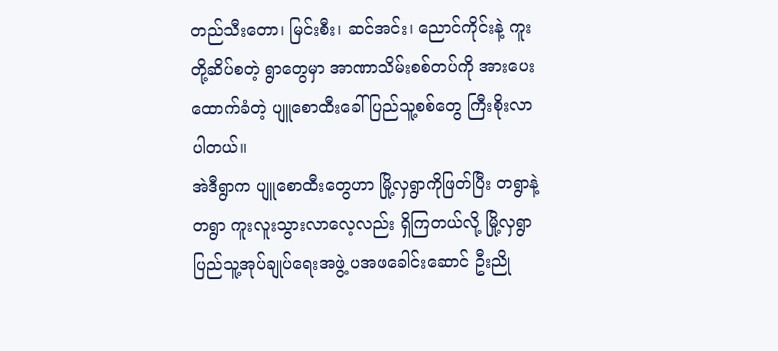တည်သီးတော၊ မြင်းစီး၊ ဆင်အင်း၊ ညောင်ကိုင်းနဲ့ ကူးတို့ဆိပ်စတဲ့ ရွာတွေမှာ အာဏာသိမ်းစစ်တပ်ကို အားပေးထောက်ခံတဲ့ ပျူစောထီးခေါ် ပြည်သူ့စစ်တွေ ကြီးစိုးလာပါတယ်။
အဲဒီရွာက ပျူစောထီးတွေဟာ မြို့လှရွာကိုဖြတ်ပြီး တရွာနဲ့တရွာ ကူးလူးသွားလာလေ့လည်း ရှိကြတယ်လို့ မြို့လှရွာ ပြည်သူ့အုပ်ချုပ်ရေးအဖွဲ့ ပအဖခေါင်းဆောင် ဦးညို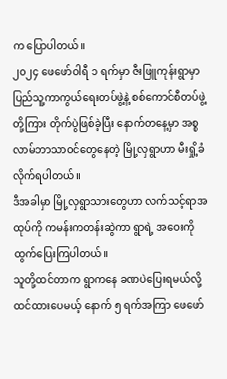က ပြောပါတယ်။
၂၀၂၄ ဖေဖော်ဝါရီ ၁ ရက်မှာ ဇီးဖြူကုန်းရွာမှာ ပြည်သူ့ကာကွယ်ရေးတပ်ဖွဲ့နဲ့ စစ်ကောင်စီတပ်ဖွဲ့တို့ကြား တိုက်ပွဲဖြစ်ခဲ့ပြီး နောက်တနေ့မှာ အစ္စလာမ်ဘာသာဝင်တွေနေတဲ့ မြို့လှရွာဟာ မီးရှို့ခံလိုက်ရပါတယ်။
ဒီအခါမှာ မြို့လှရွာသားတွေဟာ လက်သင့်ရာအထုပ်ကို ကမန်းကတန်းဆွဲကာ ရွာရဲ့ အဝေးကို ထွက်ပြေးကြပါတယ်။
သူတို့ထင်တာက ရွာကနေ ခဏပဲပြေးရမယ်လို့ ထင်ထားပေမယ့် နောက် ၅ ရက်အကြာ ဖေဖော်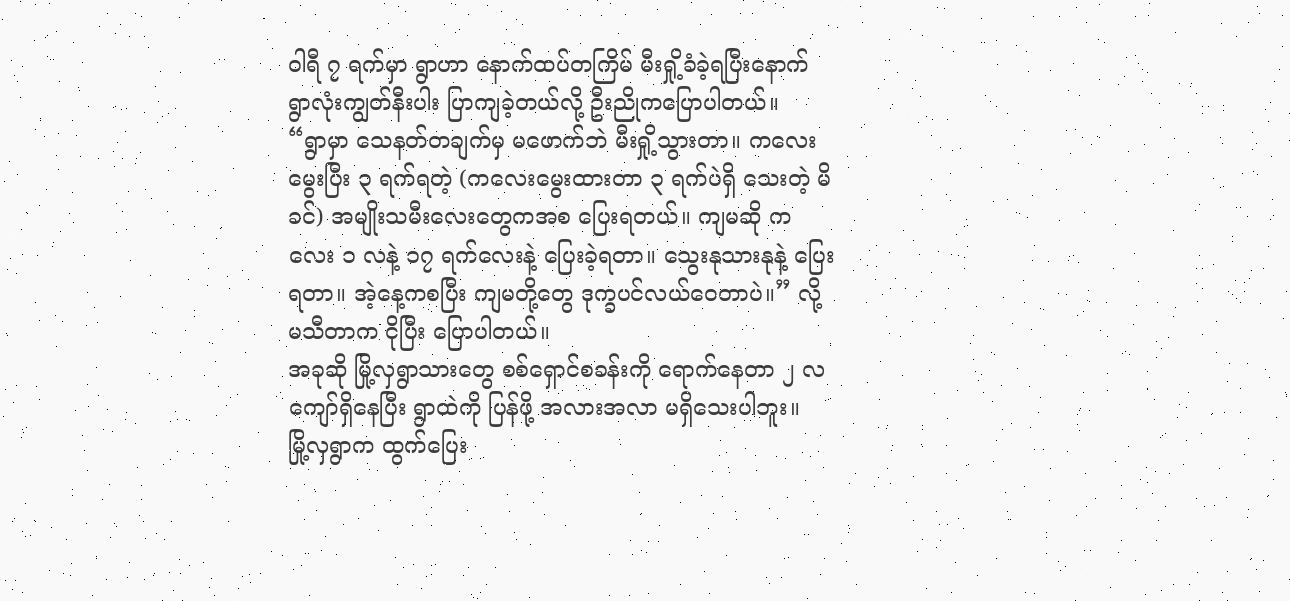ဝါရီ ၇ ရက်မှာ ရွာဟာ နောက်ထပ်တကြိမ် မီးရှို့ခံခဲ့ရပြီးနောက် ရွာလုံးကျွတ်နီးပါး ပြာကျခဲ့တယ်လို့ ဦးညိုကပြောပါတယ်။
“ရွာမှာ သေနတ်တချက်မှ မဖောက်ဘဲ မီးရှို့သွားတာ။ ကလေးမွေးပြီး ၃ ရက်ရတဲ့ (ကလေးမွေးထားတာ ၃ ရက်ပဲရှိ သေးတဲ့ မိခင်) အမျိုးသမီးလေးတွေကအစ ပြေးရတယ်။ ကျမဆို ကလေး ၁ လနဲ့ ၁၇ ရက်လေးနဲ့ ပြေးခဲ့ရတာ။ သွေးနုသားနုနဲ့ ပြေးရတာ။ အဲ့နေ့ကစပြီး ကျမတို့တွေ ဒုက္ခပင်လယ်ဝေတာပဲ။” လို့ မသီတာက ငိုပြီး ပြောပါတယ်။
အခုဆို မြို့လှရွာသားတွေ စစ်ရှောင်စခန်းကို ရောက်နေတာ ၂ လကျော်ရှိနေပြီး ရွာထဲကို ပြန်ဖို့ အလားအလာ မရှိသေးပါဘူး။
မြို့လှရွာက ထွက်ပြေး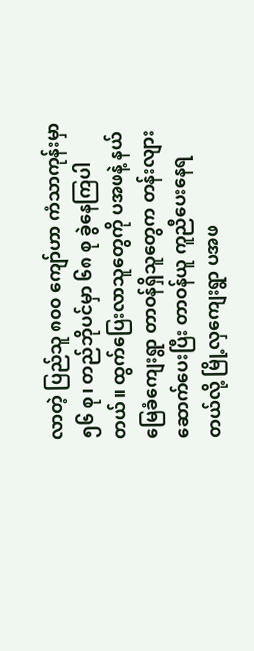လာတဲ့ ပြည်သူ ၈၀၀ ကျော်ဟာ ကံသာကုန်းမှာ ၅၆ စု၊ တည်ဘိုပင်မှာ ၆၈ စု ခွဲနေကြပါတယ်။ ထွက်ပြေးလာသူတွေကို ပအဖနဲ့ နယ်မြေခံကျေးရွာ တာဝန်ရှိသူတွေက တန်းလျားဆောက်ပေးပြီး တာဝန်ယူ ကူညီပေးနေရတယ်လို့ မြို့လှကျေးရွာ ပအဖ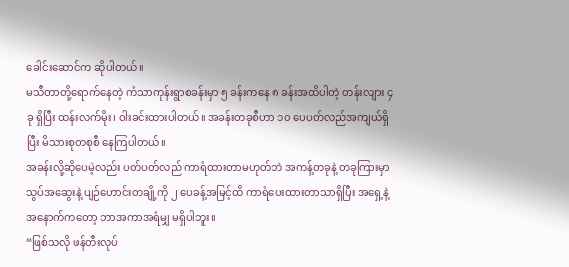ခေါင်းဆောင်က ဆိုပါတယ်။
မသီတာတို့ရောက်နေတဲ့ ကံသာကုန်းရွာစခန်းမှာ ၅ ခန်းကနေ ၈ ခန်းအထိပါတဲ့ တန်းလျား ၄ ခု ရှိပြီး ထန်းလက်မိုး၊ ဝါးခင်းထားပါတယ်။ အခန်းတခုစီဟာ ၁၀ ပေပတ်လည်အကျယ်ရှိပြီး မိသားစုတစုစီ နေကြပါတယ်။
အခန်းလို့ဆိုပေမဲ့လည်း ပတ်ပတ်လည် ကာရံထားတာမဟုတ်ဘဲ အကန့်တခုနဲ့ တခုကြားမှာ သွပ်အဆွေးနဲ့ ပျဉ်ဟောင်းတချို့ကို ၂ ပေခန့်အမြင့်ထိ ကာရံပေးထားတာသာရှိပြီး အရှေ့နဲ့ အနောက်ကတော့ ဘာအကာအရံမျှ မရှိပါဘူး။
“ဖြစ်သလို ဖန်တီးလုပ်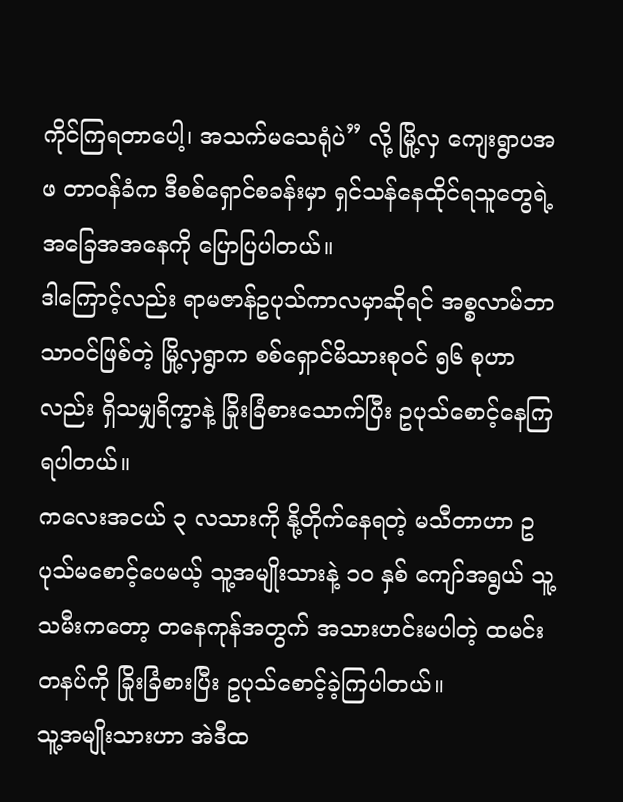ကိုင်ကြရတာပေါ့၊ အသက်မသေရုံပဲ” လို့ မြို့လှ ကျေးရွာပအဖ တာဝန်ခံက ဒီစစ်ရှောင်စခန်းမှာ ရှင်သန်နေထိုင်ရသူတွေရဲ့ အခြေအအနေကို ပြောပြပါတယ်။
ဒါကြောင့်လည်း ရာမဇာန်ဥပုသ်ကာလမှာဆိုရင် အစ္စလာမ်ဘာသာဝင်ဖြစ်တဲ့ မြို့လှရွာက စစ်ရှောင်မိသားစုဝင် ၅၆ စုဟာလည်း ရှိသမျှရိက္ခာနဲ့ ခြိုးခြံစားသောက်ပြီး ဥပုသ်စောင့်နေကြရပါတယ်။
ကလေးအငယ် ၃ လသားကို နို့တိုက်နေရတဲ့ မသီတာဟာ ဥပုသ်မစောင့်ပေမယ့် သူ့အမျိုးသားနဲ့ ၁၀ နှစ် ကျော်အရွယ် သူ့သမီးကတော့ တနေကုန်အတွက် အသားဟင်းမပါတဲ့ ထမင်းတနပ်ကို ခြိုးခြံစားပြီး ဥပုသ်စောင့်ခဲ့ကြပါတယ်။
သူ့အမျိုးသားဟာ အဲဒီထ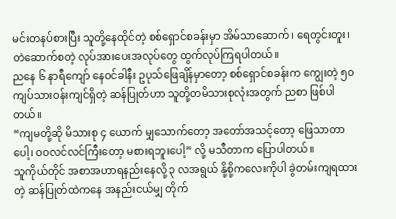မင်းတနပ်စားပြီး သူတို့နေထိုင်တဲ့ စစ်ရှောင်စခန်းမှာ အိမ်သာဆောက်၊ ရေတွင်းတူး၊ တဲဆောက်စတဲ့ လုပ်အားပေးအလုပ်တွေ ထွက်လုပ်ကြရပါတယ်။
ညနေ ၆ နာရီကျော် နေဝင်ခါနီး ဥပုသ်ဖြေချိန်မှာတော့ စစ်ရှောင်စခန်းက ကျွေးတဲ့ ၅၀ ကျပ်သားဝန်းကျင်ရှိတဲ့ ဆန်ပြုတ်ဟာ သူတို့တမိသားစုလုံးအတွက် ညစာ ဖြစ်ပါတယ်။
“ကျမတို့ဆို မိသားစု ၄ ယောက် မျှသောက်တော့ အတော်အသင့်တော့ ဖြေသာတာပေါ့၊ ဝဝလင်လင်ကြီးတော့ မစားရဘူးပေါ့” လို့ မသီတာက ပြောပါတယ်။
သူကိုယ်တိုင် အစာအဟာရနည်းနေလို့ ၃ လအရွယ် နို့စို့ကလေးကိုပါ ခွဲတမ်းကျရထားတဲ့ ဆန်ပြုတ်ထဲကနေ အနည်းငယ်မျှ တိုက်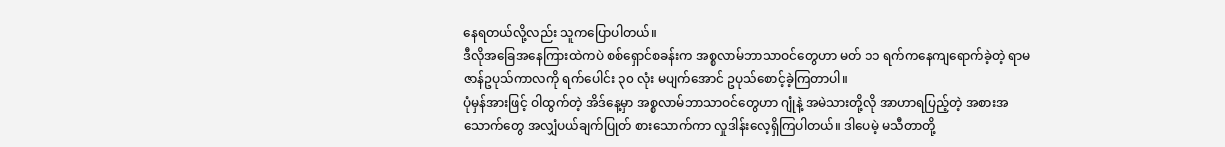နေရတယ်လို့လည်း သူကပြောပါတယ်။
ဒီလိုအခြေအနေကြားထဲကပဲ စစ်ရှောင်စခန်းက အစ္စလာမ်ဘာသာဝင်တွေဟာ မတ် ၁၁ ရက်ကနေကျရောက်ခဲ့တဲ့ ရာမဇာန်ဥပုသ်ကာလကို ရက်ပေါင်း ၃၀ လုံး မပျက်အောင် ဥပုသ်စောင့်ခဲ့ကြတာပါ။
ပုံမှန်အားဖြင့် ဝါထွက်တဲ့ အိဒ်နေ့မှာ အစ္စလာမ်ဘာသာဝင်တွေဟာ ဂျုံနဲ့ အမဲသားတို့လို အာဟာရပြည့်တဲ့ အစားအသောက်တွေ အလျှံပယ်ချက်ပြုတ် စားသောက်ကာ လှုဒါန်းလေ့ရှိကြပါတယ်။ ဒါပေမဲ့ မသီတာတို့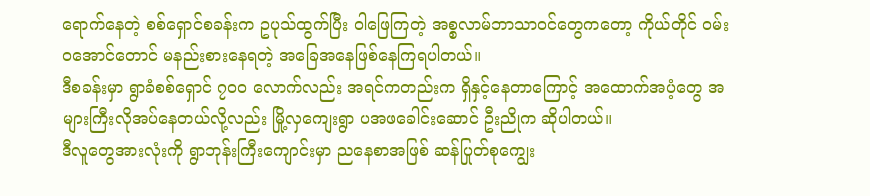ရောက်နေတဲ့ စစ်ရှောင်စခန်းက ဥပုသ်ထွက်ပြီး ဝါဖြေကြတဲ့ အစ္စလာမ်ဘာသာဝင်တွေကတော့ ကိုယ်တိုင် ဝမ်းဝအောင်တောင် မနည်းစားနေရတဲ့ အခြေအနေဖြစ်နေကြရပါတယ်။
ဒီစခန်းမှာ ရွာခံစစ်ရှောင် ၇၀၀ လောက်လည်း အရင်ကတည်းက ရှိနှင့်နေတာကြောင့် အထောက်အပံ့တွေ အများကြီးလိုအပ်နေတယ်လို့လည်း မြို့လှကျေးရွာ ပအဖခေါင်းဆောင် ဦးညိုက ဆိုပါတယ်။
ဒီလူတွေအားလုံးကို ရွာဘုန်းကြီးကျောင်းမှာ ညနေစာအဖြစ် ဆန်ပြုတ်စုကျွေး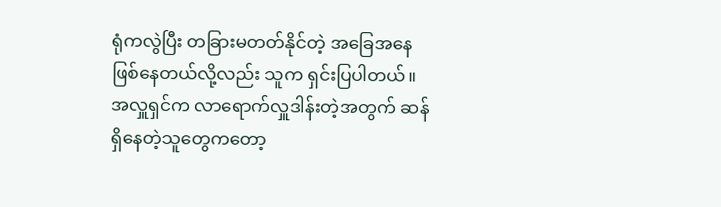ရုံကလွဲပြီး တခြားမတတ်နိုင်တဲ့ အခြေအနေဖြစ်နေတယ်လို့လည်း သူက ရှင်းပြပါတယ်။
အလှူရှင်က လာရောက်လှူဒါန်းတဲ့အတွက် ဆန်ရှိနေတဲ့သူတွေကတော့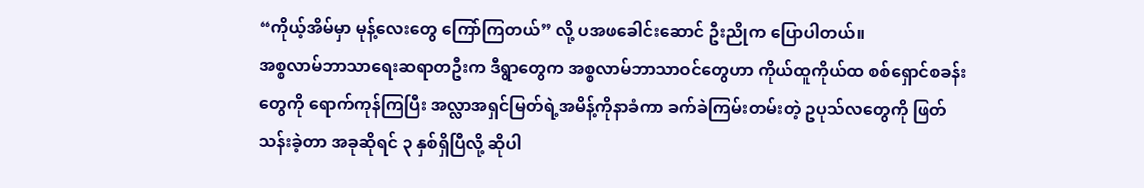“ကိုယ့်အိမ်မှာ မုန့်လေးတွေ ကြော်ကြတယ်” လို့ ပအဖခေါင်းဆောင် ဦးညိုက ပြောပါတယ်။
အစ္စလာမ်ဘာသာရေးဆရာတဦးက ဒီရွာတွေက အစ္စလာမ်ဘာသာဝင်တွေဟာ ကိုယ်ထူကိုယ်ထ စစ်ရှောင်စခန်းတွေကို ရောက်ကုန်ကြပြီး အလ္လာအရှင်မြတ်ရဲ့အမိန့်ကိုနာခံကာ ခက်ခဲကြမ်းတမ်းတဲ့ ဥပုသ်လတွေကို ဖြတ်သန်းခဲ့တာ အခုဆိုရင် ၃ နှစ်ရှိပြီလို့ ဆိုပါ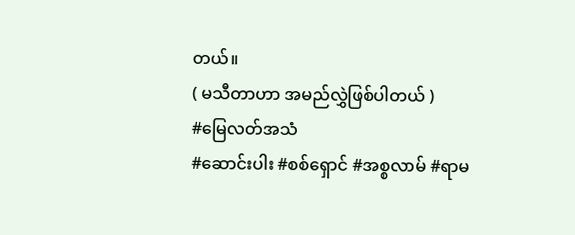တယ်။
( မသီတာဟာ အမည်လွှဲဖြစ်ပါတယ် )
#မြေလတ်အသံ
#ဆောင်းပါး #စစ်ရှောင် #အစ္စလာမ် #ရာမ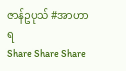ဇာန်ဥပုသ် #အာဟာရ
Share Share Share